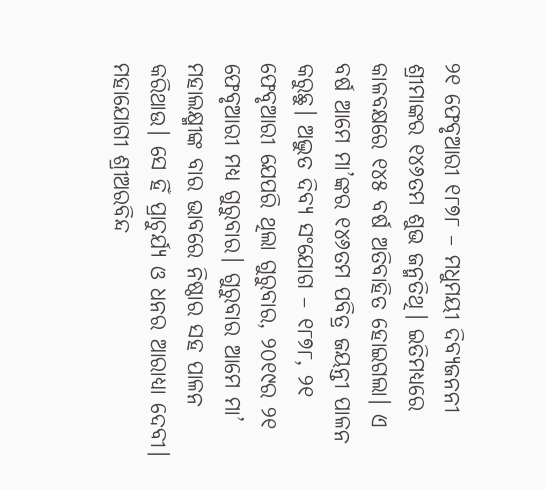୨୧ ଫେବୃଆରୀ ୧୮୭୮ – ମଧୁମୟୀ ଦିବ୍ୟଜନନୀ ଶ୍ରୀମାଙ୍କର ୧୪୬ତମ ଶୁଭ ଜନ୍ମତିଥି। ଇତିମଧ୍ୟରେ କାଳବକ୍ଷରେ ୧୪୫ ବର୍ଷ ଅତିବାହିତ ହୋଇଗଲା। ଏ ବର୍ଷ ଆମେ ମା’ଙ୍କର ୧୪୬ତମ ପବିତ୍ର ଜୟନ୍ତୀ ପାଳନ କରୁଛୁ। ଅଦ୍ଭୁତ ଦିବ୍ୟ ସଂଯୋଗ – ୧୮୭୮, ୨୧ ଫେବୃଆରୀ ଯେପରି ଥିଲା ଗୁରୁବାର, ୨୦୧୯ର ୨୧ ଫେବୃଆରୀ ମଧ୍ୟ ଗୁରୁବାର। ଗୁରୁବାର ଆମେ ମା’ ମହାଲକ୍ଷ୍ମୀଙ୍କ ବାର ଭାବରେ ନିଷ୍ଠାର ସହ ପାଳନ କରିଥାଉ। ସେ ହିଁ ପ୍ରାଚୁର୍ଯ୍ୟ ଓ ଧନର ଆରାଧ୍ୟା ଦେବୀ। ମହାଯୋଗୀ ଶ୍ରୀଅରବିନ୍ଦ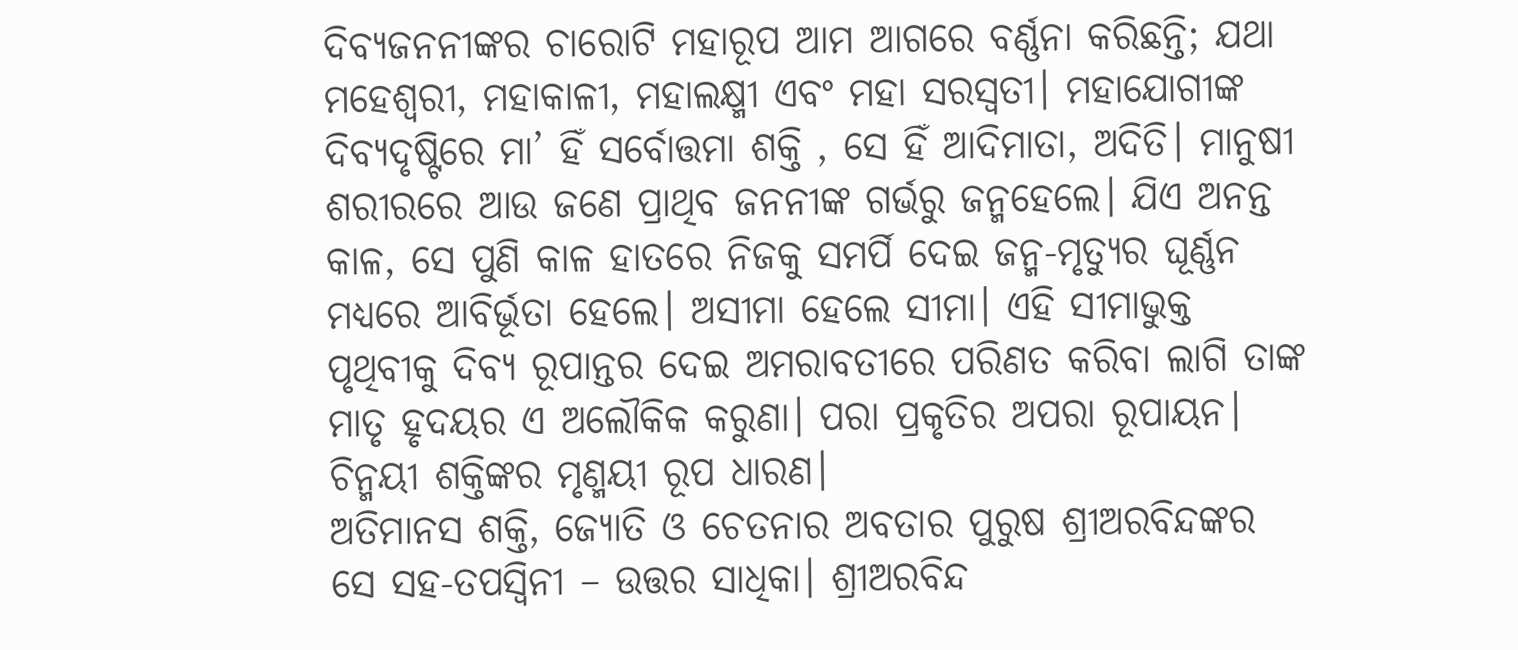ଦିବ୍ୟଜନନୀଙ୍କର ଚାରୋଟି ମହାରୂପ ଆମ ଆଗରେ ବର୍ଣ୍ଣନା କରିଛନ୍ତି; ଯଥା ମହେଶ୍ୱରୀ, ମହାକାଳୀ, ମହାଲକ୍ଷ୍ମୀ ଏବଂ ମହା ସରସ୍ବତୀ। ମହାଯୋଗୀଙ୍କ ଦିବ୍ୟଦୃଷ୍ଟିରେ ମା’ ହିଁ ସର୍ବୋତ୍ତମା ଶକ୍ତି , ସେ ହିଁ ଆଦିମାତା, ଅଦିତି। ମାନୁଷୀ ଶରୀରରେ ଆଉ ଜଣେ ପ୍ରାଥିବ ଜନନୀଙ୍କ ଗର୍ଭରୁ ଜନ୍ମହେଲେ। ଯିଏ ଅନନ୍ତ କାଳ, ସେ ପୁଣି କାଳ ହାତରେ ନିଜକୁ ସମର୍ପି ଦେଇ ଜନ୍ମ-ମୃତ୍ୟୁର ଘୂର୍ଣ୍ଣନ ମଧ୍ୟରେ ଆବିର୍ଭୂତା ହେଲେ। ଅସୀମା ହେଲେ ସୀମା। ଏହି ସୀମାଭୁକ୍ତ ପୃଥିବୀକୁ ଦିବ୍ୟ ରୂପାନ୍ତର ଦେଇ ଅମରାବତୀରେ ପରିଣତ କରିବା ଲାଗି ତାଙ୍କ ମାତୃ ହୃଦୟର ଏ ଅଲୌକିକ କରୁଣା। ପରା ପ୍ରକୃତିର ଅପରା ରୂପାୟନ। ଚିନ୍ମୟୀ ଶକ୍ତିଙ୍କର ମୃଣ୍ମୟୀ ରୂପ ଧାରଣ।
ଅତିମାନସ ଶକ୍ତି, ଜ୍ୟୋତି ଓ ଚେତନାର ଅବତାର ପୁରୁଷ ଶ୍ରୀଅରବିନ୍ଦଙ୍କର ସେ ସହ-ତପସ୍ବିନୀ – ଉତ୍ତର ସାଧିକା। ଶ୍ରୀଅରବିନ୍ଦ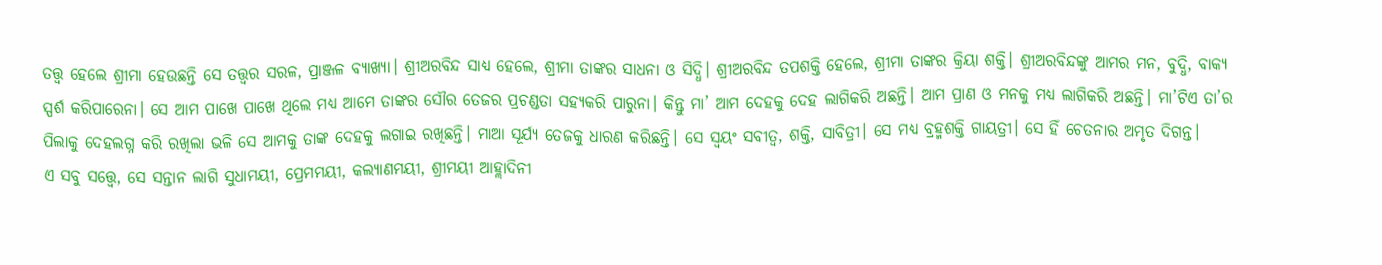ତତ୍ତ୍ୱ ହେଲେ ଶ୍ରୀମା ହେଉଛନ୍ତି ସେ ତତ୍ତ୍ୱର ସରଳ, ପ୍ରାଞ୍ଜଳ ବ୍ୟାଖ୍ୟା। ଶ୍ରୀଅରବିନ୍ଦ ସାଧ୍ୟ ହେଲେ, ଶ୍ରୀମା ତାଙ୍କର ସାଧନା ଓ ସିଦ୍ଧି। ଶ୍ରୀଅରବିନ୍ଦ ତପଶକ୍ତି ହେଲେ, ଶ୍ରୀମା ତାଙ୍କର କ୍ରିୟା ଶକ୍ତି। ଶ୍ରୀଅରବିନ୍ଦଙ୍କୁ ଆମର ମନ, ବୁଦ୍ଧି, ବାକ୍ୟ ସ୍ପର୍ଶ କରିପାରେନା। ସେ ଆମ ପାଖେ ପାଖେ ଥିଲେ ମଧ୍ୟ ଆମେ ତାଙ୍କର ସୌର ତେଜର ପ୍ରଚଣ୍ଡତା ସହ୍ୟକରି ପାରୁନା। କିନ୍ତୁ ମା’ ଆମ ଦେହକୁ ଦେହ ଲାଗିକରି ଅଛନ୍ତି। ଆମ ପ୍ରାଣ ଓ ମନକୁ ମଧ୍ୟ ଲାଗିକରି ଅଛନ୍ତି। ମା’ଟିଏ ତା’ର ପିଲାକୁ ଦେହଲଗ୍ନ କରି ରଖିଲା ଭଳି ସେ ଆମକୁ ତାଙ୍କ ଦେହକୁ ଲଗାଇ ରଖିଛନ୍ତି। ମାଆ ସୂର୍ଯ୍ୟ ତେଜକୁ ଧାରଣ କରିଛନ୍ତି। ସେ ସ୍ବୟଂ ସବୀତ୍ୱ, ଶକ୍ତି, ସାବିତ୍ରୀ। ସେ ମଧ୍ୟ ବ୍ରହ୍ମଶକ୍ତି ଗାୟତ୍ରୀ। ସେ ହିଁ ଚେତନାର ଅମୃତ ଦିଗନ୍ତ।
ଏ ସବୁ ସତ୍ତ୍ୱେ, ସେ ସନ୍ତାନ ଲାଗି ସୁଧାମୟୀ, ପ୍ରେମମୟୀ, କଲ୍ୟାଣମୟୀ, ଶ୍ରୀମୟୀ ଆହ୍ଲାଦିନୀ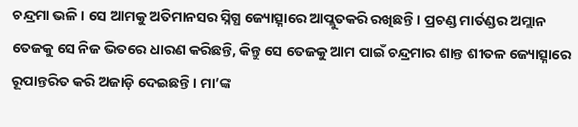ଚନ୍ଦ୍ରମା ଭଳି। ସେ ଆମକୁ ଅତିମାନସର ସ୍ନିଗ୍ଧ ଜ୍ୟୋତ୍ସ୍ନାରେ ଆପ୍ଲୁତକରି ରଖିଛନ୍ତି। ପ୍ରଚଣ୍ଡ ମାର୍ତଣ୍ଡର ଅମ୍ଲାନ ତେଜକୁ ସେ ନିଜ ଭିତରେ ଧାରଣ କରିଛନ୍ତି, କିନ୍ତୁ ସେ ତେଜକୁ ଆମ ପାଇଁ ଚନ୍ଦ୍ରମାର ଶାନ୍ତ ଶୀତଳ ଜ୍ୟୋତ୍ସ୍ନାରେ ରୂପାନ୍ତରିତ କରି ଅଜାଡ଼ି ଦେଇଛନ୍ତି। ମା’ଙ୍କ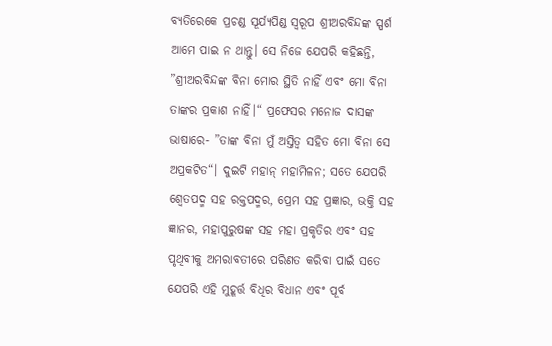ବ୍ୟତିରେକେ ପ୍ରଚଣ୍ଡ ସୂର୍ଯ୍ୟପିଣ୍ଡ ସ୍ବରୂପ ଶ୍ରୀଅରବିନ୍ଦଙ୍କ ସ୍ପର୍ଶ ଆମେ ପାଇ ନ ଥାନ୍ତୁ। ସେ ନିଜେ ଯେପରି କହିଛନ୍ତି, ”ଶ୍ରୀଅରବିନ୍ଦଙ୍କ ବିନା ମୋର ସ୍ଥିତି ନାହିଁ ଏବଂ ମୋ ବିନା ତାଙ୍କର ପ୍ରକାଶ ନାହିଁ।“ ପ୍ରଫେସର ମନୋଜ ଦାସଙ୍କ ଭାଷାରେ- ”ତାଙ୍କ ବିନା ମୁଁ ଅସ୍ତିତ୍ୱ ସହିତ ମୋ ବିନା ସେ ଅପ୍ରକଟିତ“। ଦୁଇଟି ମହାନ୍ ମହାମିଳନ; ସତେ ଯେପରି ଶ୍ୱେତପଦ୍ମ ସହ ରକ୍ତପଦ୍ମର, ପ୍ରେମ ସହ ପ୍ରଜ୍ଞାର, ଭକ୍ତି ସହ ଜ୍ଞାନର, ମହାପୁରୁଷଙ୍କ ସହ ମହା ପ୍ରକୃତିର ଏବଂ ସହ ପୃଥିବୀକୁ ଅମରାବତୀରେ ପରିଣତ କରିବା ପାଇଁ ସତେ ଯେପରି ଏହି ମୁହୂର୍ତ୍ତ ବିଧିର ବିଧାନ ଏବଂ ପୂର୍ବ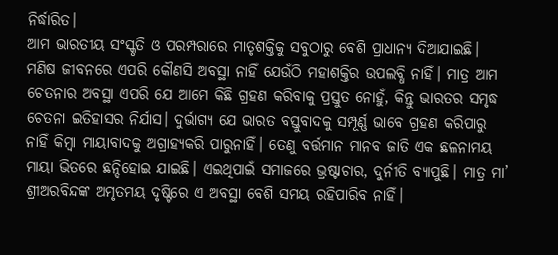ନିର୍ଦ୍ଧାରିତ।
ଆମ ଭାରତୀୟ ସଂସ୍କୃତି ଓ ପରମ୍ପରାରେ ମାତୃଶକ୍ତିକୁ ସବୁଠାରୁ ବେଶି ପ୍ରାଧାନ୍ୟ ଦିଆଯାଇଛି। ମଣିଷ ଜୀବନରେ ଏପରି କୌଣସି ଅବସ୍ଥା ନାହିଁ ଯେଉଁଠି ମହାଶକ୍ତିର ଉପଲବ୍ଧି ନାହିଁ। ମାତ୍ର ଆମ ଚେତନାର ଅବସ୍ଥା ଏପରି ଯେ ଆମେ କିଛି ଗ୍ରହଣ କରିବାକୁ ପ୍ରସ୍ତୁତ ନୋହୁଁ, କିନ୍ତୁ ଭାରତର ସମୃଦ୍ଧ ଚେତନା ଇତିହାସର ନିର୍ଯାସ। ଦୁର୍ଭାଗ୍ୟ ଯେ ଭାରତ ବସ୍ତୁବାଦକୁ ସମ୍ପୂର୍ଣ୍ଣ ଭାବେ ଗ୍ରହଣ କରିପାରୁ ନାହିଁ କିମ୍ବା ମାୟାବାଦକୁ ଅଗ୍ରାହ୍ୟକରି ପାରୁନାହିଁ। ତେଣୁ ବର୍ତ୍ତମାନ ମାନବ ଜାତି ଏକ ଛଳନାମୟ ମାୟା ଭିତରେ ଛନ୍ଦିହୋଇ ଯାଇଛି। ଏଇଥିପାଇଁ ସମାଜରେ ଭ୍ରଷ୍ଟାଚାର, ଦୁର୍ନୀତି ବ୍ୟାପୁଛି। ମାତ୍ର ମା’ ଶ୍ରୀଅରବିନ୍ଦଙ୍କ ଅମୃତମୟ ଦୃଷ୍ଟିରେ ଏ ଅବସ୍ଥା ବେଶି ସମୟ ରହିପାରିବ ନାହିଁ।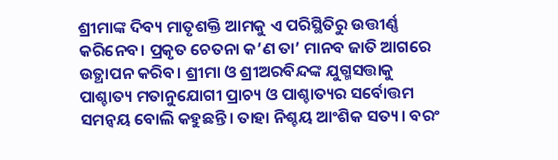ଶ୍ରୀମାଙ୍କ ଦିବ୍ୟ ମାତୃଶକ୍ତି ଆମକୁ ଏ ପରିସ୍ଥିତିରୁ ଉତ୍ତୀର୍ଣ୍ଣ କରିନେବ। ପ୍ରକୃତ ଚେତନା କ’ଣ ତା’ ମାନବ ଜାତି ଆଗରେ ଉତ୍ଥାପନ କରିବ। ଶ୍ରୀମା ଓ ଶ୍ରୀଅରବିନ୍ଦଙ୍କ ଯୁଗ୍ମସତ୍ତାକୁ ପାଶ୍ଚାତ୍ୟ ମତାନୁଯୋଗୀ ପ୍ରାଚ୍ୟ ଓ ପାଶ୍ଚାତ୍ୟର ସର୍ବୋତ୍ତମ ସମନ୍ବୟ ବୋଲି କହୁଛନ୍ତି। ତାହା ନିଶ୍ଚୟ ଆଂଶିକ ସତ୍ୟ। ବରଂ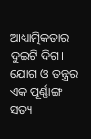ଆଧ୍ୟାତ୍ମିକତାର ଦୁଇଟି ଦିଗ। ଯୋଗ ଓ ତନ୍ତ୍ରର ଏକ ପୂର୍ଣ୍ଣାଙ୍ଗ ସତ୍ୟ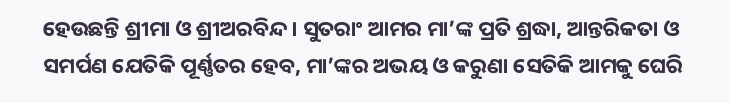ହେଉଛନ୍ତି ଶ୍ରୀମା ଓ ଶ୍ରୀଅରବିନ୍ଦ। ସୁତରାଂ ଆମର ମା’ଙ୍କ ପ୍ରତି ଶ୍ରଦ୍ଧା, ଆନ୍ତରିକତା ଓ ସମର୍ପଣ ଯେତିକି ପୂର୍ଣ୍ଣତର ହେବ, ମା’ଙ୍କର ଅଭୟ ଓ କରୁଣା ସେତିକି ଆମକୁ ଘେରି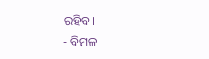ରହିବ।
- ବିମଳ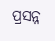ପ୍ରସନ୍ନ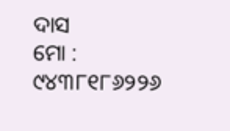ଦାସ
ମୋ : ୯୪୩୮୧୮୬୨୨୬